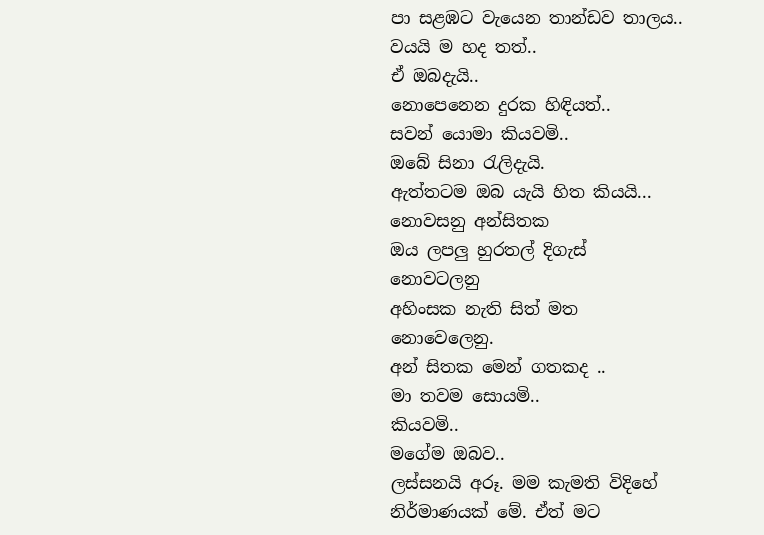පා සළඹට වැයෙන තාන්ඩව තාලය..
වයයි ම හද තත්..
ඒ ඔබදැයි..
නොපෙනෙන දුරක හිඳියත්..
සවන් යොමා කියවමි..
ඔබේ සිනා රැලිදැයි.
ඇත්තටම ඔබ යැයි හිත කියයි...
නොවසනු අන්සිතක
ඔය ලපලු හුරතල් දිගැස්
නොවටලනු
අහිංසක නැති සිත් මත
නොවෙලෙනු.
අන් සිතක මෙන් ගතකද ..
මා තවම සොයමි..
කියවමි..
මගේම ඔබව..
ලස්සනයි අරූ. මම කැමති විදිහේ නිර්මාණයක් මේ. ඒත් මට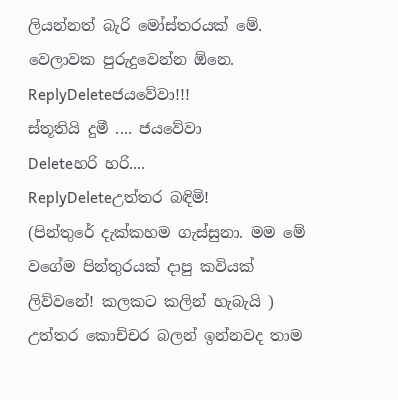ලියන්නත් බැරි මෝස්තරයක් මේ. වෙලාවක පුරුදුවෙන්න ඕනෙ.
ReplyDeleteජයවේවා!!!
ස්තූතියි දුමී .... ජයවේවා
Deleteහරි හරි....
ReplyDeleteඋත්තර බඳිමි!
(පින්තුරේ දැක්කහම ගැස්සුනා. මම මේ වගේම පින්තුරයක් දාපු කවියක් ලිව්වනේ! කලකට කලින් හැබැයි )
උත්තර කොච්චර බලන් ඉන්නවද තාම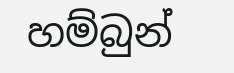හම්බුන්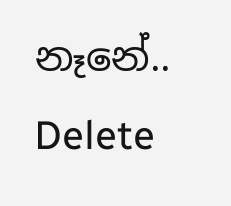නෑනේ..
Delete